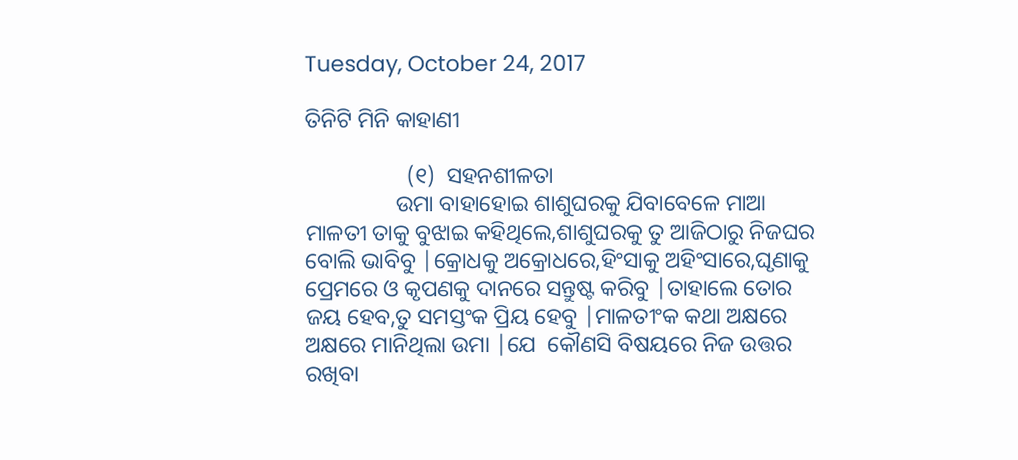Tuesday, October 24, 2017

ତିନିଟି ମିନି କାହାଣୀ

                  (୧)  ସହନଶୀଳତା
                ଉମା ବାହାହୋଇ ଶାଶୁଘରକୁ ଯିବାବେଳେ ମାଆ ମାଳତୀ ତାକୁ ବୁଝାଇ କହିଥିଲେ,ଶାଶୁଘରକୁ ତୁ ଆଜିଠାରୁ ନିଜଘର ବୋଲି ଭାବିବୁ |କ୍ରୋଧକୁ ଅକ୍ରୋଧରେ,ହିଂସାକୁ ଅହିଂସାରେ,ଘୃଣାକୁ ପ୍ରେମରେ ଓ କୃପଣକୁ ଦାନରେ ସନ୍ତୁଷ୍ଟ କରିବୁ |ତାହାଲେ ତୋର ଜୟ ହେବ,ତୁ ସମସ୍ତଂକ ପ୍ରିୟ ହେବୁ |ମାଳତୀଂକ କଥା ଅକ୍ଷରେ ଅକ୍ଷରେ ମାନିଥିଲା ଉମା |ଯେ  କୌଣସି ବିଷୟରେ ନିଜ ଉତ୍ତର ରଖିବା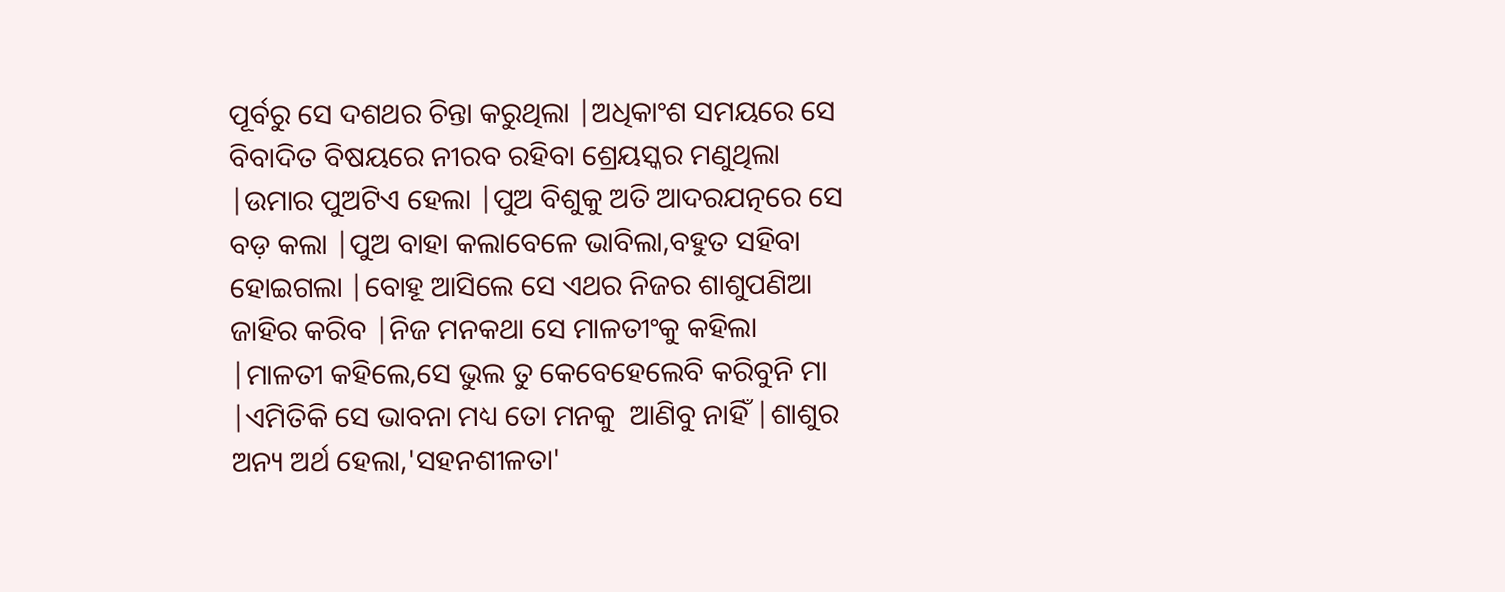ପୂର୍ବରୁ ସେ ଦଶଥର ଚିନ୍ତା କରୁଥିଲା |ଅଧିକାଂଶ ସମୟରେ ସେ ବିବାଦିତ ବିଷୟରେ ନୀରବ ରହିବା ଶ୍ରେୟସ୍କର ମଣୁଥିଲା |ଉମାର ପୁଅଟିଏ ହେଲା |ପୁଅ ବିଶୁକୁ ଅତି ଆଦରଯତ୍ନରେ ସେ ବଡ଼ କଲା |ପୁଅ ବାହା କଲାବେଳେ ଭାବିଲା,ବହୁତ ସହିବା ହୋଇଗଲା |ବୋହୂ ଆସିଲେ ସେ ଏଥର ନିଜର ଶାଶୁପଣିଆ ଜାହିର କରିବ |ନିଜ ମନକଥା ସେ ମାଳତୀଂକୁ କହିଲା |ମାଳତୀ କହିଲେ,ସେ ଭୁଲ ତୁ କେବେହେଲେବି କରିବୁନି ମା |ଏମିତିକି ସେ ଭାବନା ମଧ୍ୟ ତୋ ମନକୁ  ଆଣିବୁ ନାହିଁ |ଶାଶୁର ଅନ୍ୟ ଅର୍ଥ ହେଲା,'ସହନଶୀଳତା'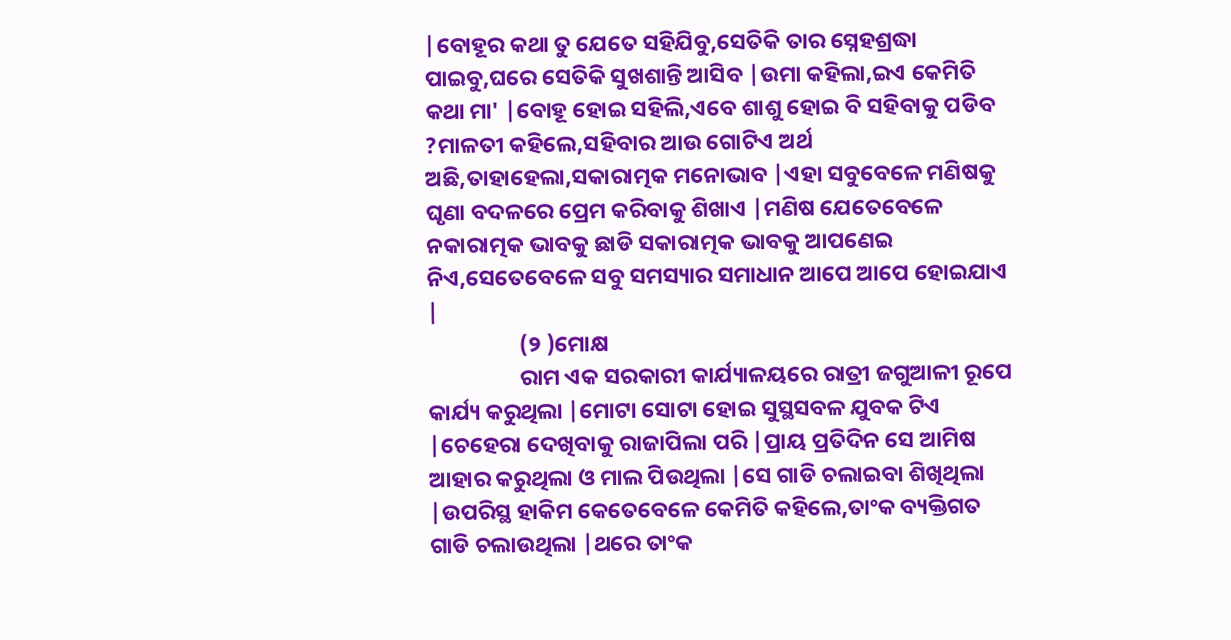|ବୋହୂର କଥା ତୁ ଯେତେ ସହିଯିବୁ,ସେତିକି ତାର ସ୍ନେହଶ୍ରଦ୍ଧା ପାଇବୁ,ଘରେ ସେତିକି ସୁଖଶାନ୍ତି ଆସିବ |ଉମା କହିଲା,ଇଏ କେମିତି କଥା ମା' |ବୋହୂ ହୋଇ ସହିଲି,ଏବେ ଶାଶୁ ହୋଇ ବି ସହିବାକୁ ପଡିବ ?ମାଳତୀ କହିଲେ,ସହିବାର ଆଉ ଗୋଟିଏ ଅର୍ଥ ଅଛି,ତାହାହେଲା,ସକାରାତ୍ମକ ମନୋଭାବ |ଏହା ସବୁବେଳେ ମଣିଷକୁ ଘୃଣା ବଦଳରେ ପ୍ରେମ କରିବାକୁ ଶିଖାଏ |ମଣିଷ ଯେତେବେଳେ ନକାରାତ୍ମକ ଭାବକୁ ଛାଡି ସକାରାତ୍ମକ ଭାବକୁ ଆପଣେଇ ନିଏ,ସେତେବେଳେ ସବୁ ସମସ୍ୟାର ସମାଧାନ ଆପେ ଆପେ ହୋଇଯାଏ |
                  (୨ )ମୋକ୍ଷ
                  ରାମ ଏକ ସରକାରୀ କାର୍ଯ୍ୟାଳୟରେ ରାତ୍ରୀ ଜଗୁଆଳୀ ରୂପେ କାର୍ଯ୍ୟ କରୁଥିଲା |ମୋଟା ସୋଟା ହୋଇ ସୁସ୍ଥସବଳ ଯୁବକ ଟିଏ |ଚେହେରା ଦେଖିବାକୁ ରାଜାପିଲା ପରି |ପ୍ରାୟ ପ୍ରତିଦିନ ସେ ଆମିଷ ଆହାର କରୁଥିଲା ଓ ମାଲ ପିଉଥିଲା |ସେ ଗାଡି ଚଲାଇବା ଶିଖିଥିଲା |ଉପରିସ୍ଥ ହାକିମ କେତେବେଳେ କେମିତି କହିଲେ,ତାଂକ ବ୍ୟକ୍ତିଗତ ଗାଡି ଚଲାଉଥିଲା |ଥରେ ତାଂକ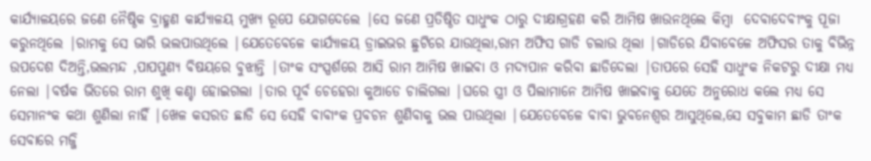କାର୍ଯ୍ୟାଳୟରେ ଜଣେ ନୈଷ୍ଠିକ ବ୍ରାହ୍ମଣ କାର୍ଯ୍ୟାଳୟ ମୁଖ୍ୟ ରୂପେ ଯୋଗଦେଲେ |ସେ ଜଣେ ପ୍ରତିଷ୍ଠିତ ସାଧୁଂକ ଠାରୁ ଦୀକ୍ଷାଗ୍ରହଣ କରି ଆମିଷ ଖାଉନଥିଲେ କିମ୍ବା  ଦେବାଦେବୀଂକୁ ପୂଜା କରୁନଥିଲେ |ରାମକୁ ସେ ଭାରି ଭଲପାଉଥିଲେ |ଯେତେବେଳେ କାର୍ଯ୍ୟାଳୟ ଡ୍ରାଇଭର ଛୁଟିରେ ଯାଉଥିଲା,ରାମ ଅଫିସ ଗାଡି ଚଲାଉ ଥିଲା |ଗାଡିରେ ଯିବାବେଳେ ଅଫିସର ତାକୁ ବିଭିନ୍ନ ଉପଦେଶ ଦିଅନ୍ତି,ଭଲମନ୍ଦ ,ପାପପୁଣ୍ୟ ବିଷୟରେ ବୁଝାନ୍ତି |ତାଂକ ସଂସ୍ପର୍ଶରେ ଆସି ରାମ ଆମିଷ ଖାଇବା ଓ ମଦ୍ୟପାନ କରିବା ଛାଡିଦେଲା |ତାପରେ ସେହି ସାଧୁଂକ ନିକଟରୁ ଦୀକ୍ଷା ମଧ୍ୟ ନେଲା |ବର୍ଷକ ଭିତରେ ରାମ ଶୁଖି କଣ୍ଚା ହୋଇଗଲା |ତାର ପୂର୍ବ ଚେହେରା କୁଆଡେ ଚାଲିଗଲା |ଘରେ ସ୍ତ୍ରୀ ଓ ପିଲାମାନେ ଆମିଷ ଖାଇବାକୁ ଯେତେ ଅନୁରୋଧ କଲେ ମଧ୍ୟ ସେ ସେମାନଂକ କଥା ଶୁଣିଲା ନାହିଁ |ଖେଳ କସରତ ଛାଡି ସେ ସେହି ବାବାଂକ ପ୍ରବଚନ ଶୁଣିବାକୁ ଭଲ ପାଉଥିଲା |ଯେତେବେଳେ ବାବା ଭୁବନେଶ୍ବର ଆସୁଥିଲେ,ସେ ସବୁକାମ ଛାଡି ତାଂକ ସେବାରେ ମଜ୍ଜି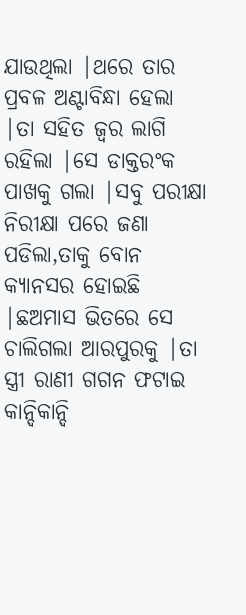ଯାଉଥିଲା |ଥରେ ତାର ପ୍ରବଳ ଅଣ୍ଟାବିନ୍ଧା ହେଲା |ତା ସହିତ ଜ୍ବର ଲାଗି ରହିଲା |ସେ ଡାକ୍ତରଂକ ପାଖକୁ ଗଲା |ସବୁ ପରୀକ୍ଷା ନିରୀକ୍ଷା ପରେ ଜଣା ପଡିଲା,ତାକୁ ବୋନ କ୍ୟାନସର ହୋଇଛି |ଛଅମାସ ଭିତରେ ସେ ଚାଲିଗଲା ଆରପୁରକୁ |ତା ସ୍ତ୍ରୀ ରାଣୀ ଗଗନ ଫଟାଇ କାନ୍ଦିକାନ୍ଦି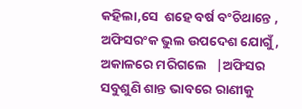କହିଲା,ସେ  ଶହେ ବର୍ଷ ବଂଚିଥାନ୍ତେ , ଅଫିସରଂକ ଭୁଲ ଉପଦେଶ ଯୋଗୁଁ , ଅକାଳରେ ମରିଗଲେ   |ଅଫିସର ସବୁଶୁଣି ଶାନ୍ତ ଭାବରେ ରାଣୀକୁ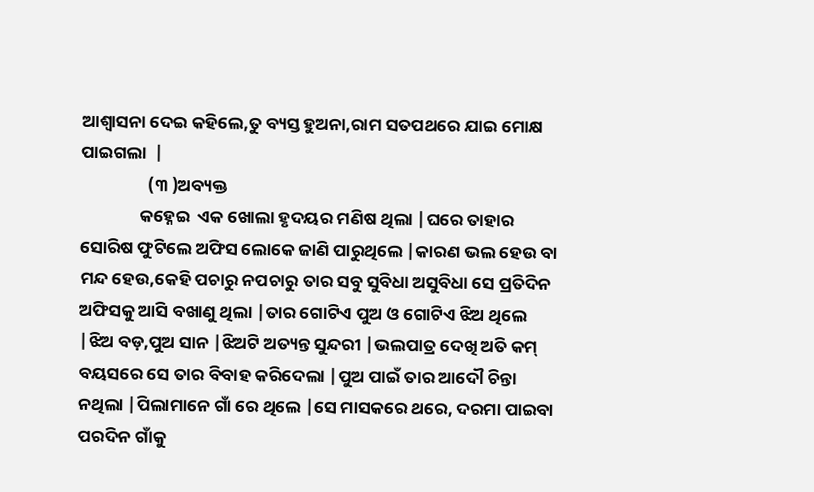ଆଶ୍ବାସନା ଦେଇ କହିଲେ,ତୁ ବ୍ୟସ୍ତ ହୁଅନା,ରାମ ସତପଥରେ ଯାଇ ମୋକ୍ଷ ପାଇଗଲା  |
                 (୩ )ଅବ୍ୟକ୍ତ
               କହ୍ନେଇ  ଏକ ଖୋଲା ହୃଦୟର ମଣିଷ ଥିଲା |ଘରେ ତାହାର ସୋରିଷ ଫୁଟିଲେ ଅଫିସ ଲୋକେ ଜାଣି ପାରୁଥିଲେ |କାରଣ ଭଲ ହେଉ ବା ମନ୍ଦ ହେଉ,କେହି ପଚାରୁ ନପଚାରୁ ତାର ସବୁ ସୁବିଧା ଅସୁବିଧା ସେ ପ୍ରତିଦିନ ଅଫିସକୁ ଆସି ବଖାଣୁ ଥିଲା |ତାର ଗୋଟିଏ ପୁଅ ଓ ଗୋଟିଏ ଝିଅ ଥିଲେ |ଝିଅ ବଡ଼,ପୁଅ ସାନ |ଝିଅଟି ଅତ୍ୟନ୍ତ ସୁନ୍ଦରୀ |ଭଲପାତ୍ର ଦେଖି ଅତି କମ୍ ବୟସରେ ସେ ତାର ବିବାହ କରିଦେଲା |ପୁଅ ପାଇଁ ତାର ଆଦୌ ଚିନ୍ତା ନଥିଲା |ପିଲାମାନେ ଗାଁ ରେ ଥିଲେ |ସେ ମାସକରେ ଥରେ, ଦରମା ପାଇବା ପରଦିନ ଗାଁକୁ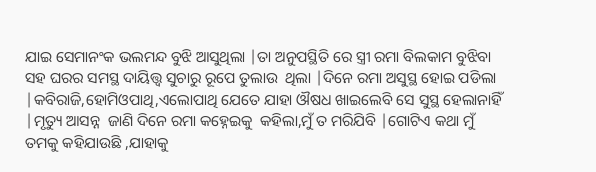ଯାଇ ସେମାନଂକ ଭଲମନ୍ଦ ବୁଝି ଆସୁଥିଲା |ତା ଅନୁପସ୍ଥିତି ରେ ସ୍ତ୍ରୀ ରମା ବିଲକାମ ବୁଝିବା ସହ ଘରର ସମସ୍ଥ ଦାୟିତ୍ତ୍ବ ସୁଚାରୁ ରୂପେ ତୁଲାଉ  ଥିଲା |ଦିନେ ରମା ଅସୁସ୍ଥ ହୋଇ ପଡିଲା |କବିରାଜି,ହୋମିଓପାଥି,ଏଲୋପାଥି ଯେତେ ଯାହା ଔଷଧ ଖାଇଲେବି ସେ ସୁସ୍ଥ ହେଲାନାହିଁ |ମୃତ୍ୟୁ ଆସନ୍ନ  ଜାଣି ଦିନେ ରମା କହ୍ନେଇକୁ  କହିଲା,ମୁଁ ତ ମରିଯିବି |ଗୋଟିଏ କଥା ମୁଁ ତମକୁ କହିଯାଉଛି ,ଯାହାକୁ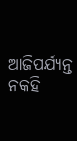ଆଜିପର୍ଯ୍ୟନ୍ତ ନକହି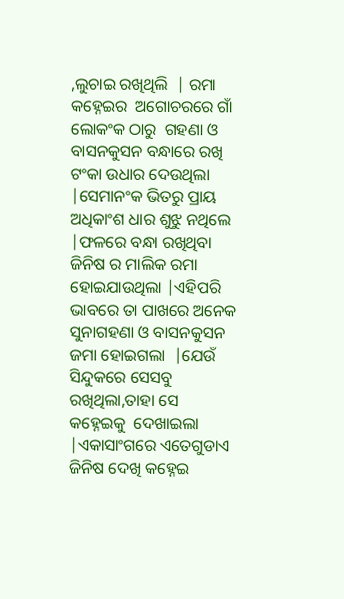,ଲୁଚାଇ ରଖିଥିଲି  | ରମା କହ୍ନେଇର  ଅଗୋଚରରେ ଗାଁ ଲୋକଂକ ଠାରୁ  ଗହଣା ଓ ବାସନକୁସନ ବନ୍ଧାରେ ରଖି ଟଂକା ଉଧାର ଦେଉଥିଲା |ସେମାନଂକ ଭିତରୁ ପ୍ରାୟ ଅଧିକାଂଶ ଧାର ଶୁଝୁ ନଥିଲେ |ଫଳରେ ବନ୍ଧା ରଖିଥିବା ଜିନିଷ ର ମାଲିକ ରମା ହୋଇଯାଉଥିଲା |ଏହିପରି ଭାବରେ ତା ପାଖରେ ଅନେକ ସୁନାଗହଣା ଓ ବାସନକୁସନ  ଜମା ହୋଇଗଲା  |ଯେଉଁ ସିନ୍ଦୁକରେ ସେସବୁ ରଖିଥିଲା,ତାହା ସେ କହ୍ନେଇକୁ  ଦେଖାଇଲା |ଏକାସାଂଗରେ ଏତେଗୁଡାଏ  ଜିନିଷ ଦେଖି କହ୍ନେଇ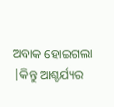ଅବାକ ହୋଇଗଲା |କିନ୍ତୁ ଆଶ୍ଚର୍ଯ୍ୟର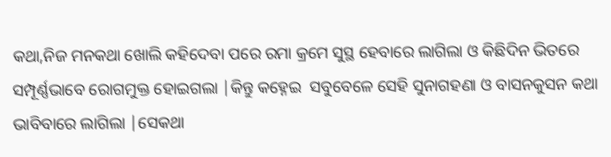କଥା,ନିଜ ମନକଥା ଖୋଲି କହିଦେବା ପରେ ରମା କ୍ରମେ ସୁସ୍ଥ ହେବାରେ ଲାଗିଲା ଓ କିଛିଦିନ ଭିତରେ ସମ୍ପୂର୍ଣ୍ଣଭାବେ ରୋଗମୁକ୍ତ ହୋଇଗଲା |କିନ୍ତୁ କହ୍ନେଇ  ସବୁବେଳେ ସେହି ସୁନାଗହଣା ଓ ବାସନକୁସନ କଥା ଭାବିବାରେ ଲାଗିଲା |ସେକଥା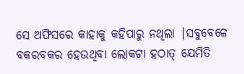ସେ ଅଫିସରେ କାହାକୁ କହିପାରୁ ନଥିଲା |ସବୁବେଳେ ବକରବକର ହେଉଥିବା ଲୋକଟା ହଠାତ୍ ଯେମିତି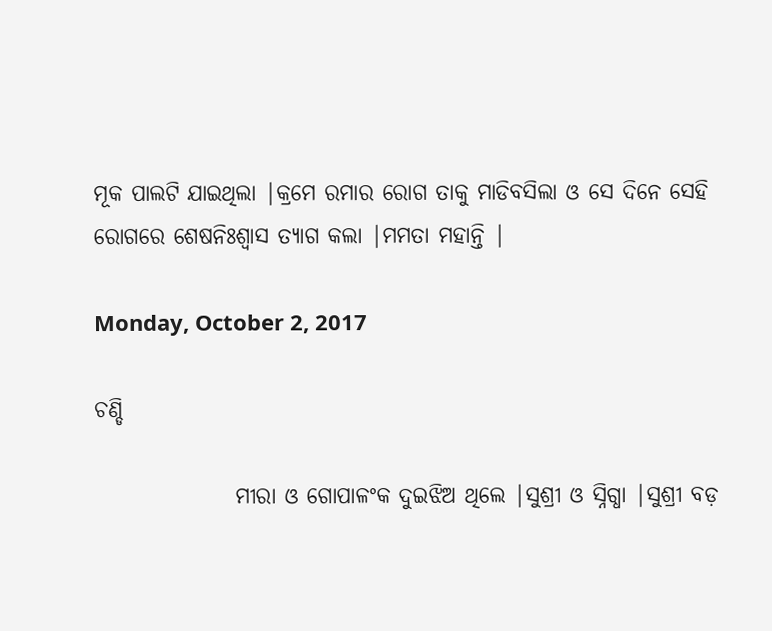ମୂକ ପାଲଟି ଯାଇଥିଲା |କ୍ରମେ ରମାର ରୋଗ ତାକୁ ମାଡିବସିଲା ଓ ସେ ଦିନେ ସେହି ରୋଗରେ ଶେଷନିଃଶ୍ବାସ ତ୍ୟାଗ କଲା |ମମତା ମହାନ୍ତି |

Monday, October 2, 2017

ଚଣ୍ଡି

                ମୀରା ଓ ଗୋପାଳଂକ ଦୁଇଝିଅ ଥିଲେ |ସୁଶ୍ରୀ ଓ ସ୍ନିଗ୍ଧା |ସୁଶ୍ରୀ ବଡ଼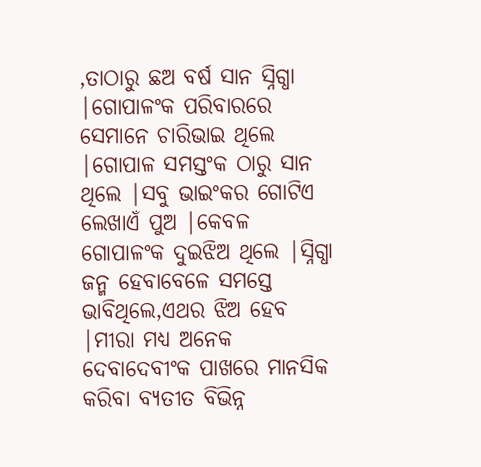,ତାଠାରୁ ଛଅ ବର୍ଷ ସାନ ସ୍ନିଗ୍ଧା |ଗୋପାଳଂକ ପରିବାରରେ ସେମାନେ ଚାରିଭାଇ ଥିଲେ |ଗୋପାଳ ସମସ୍ତଂକ ଠାରୁ ସାନ ଥିଲେ |ସବୁ ଭାଇଂକର ଗୋଟିଏ ଲେଖାଏଁ ପୁଅ |କେବଳ ଗୋପାଳଂକ ଦୁଇଝିଅ ଥିଲେ |ସ୍ନିଗ୍ଧା ଜନ୍ମ ହେବାବେଳେ ସମସ୍ତେ ଭାବିଥିଲେ,ଏଥର ଝିଅ ହେବ |ମୀରା ମଧ୍ୟ ଅନେକ ଦେବାଦେବୀଂକ ପାଖରେ ମାନସିକ କରିବା ବ୍ୟତୀତ ବିଭିନ୍ନ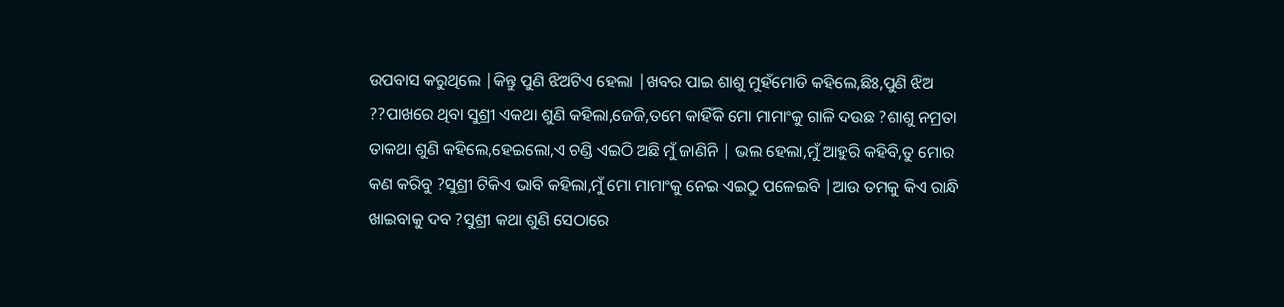ଉପବାସ କରୁଥିଲେ |କିନ୍ତୁ ପୁଣି ଝିଅଟିଏ ହେଲା |ଖବର ପାଇ ଶାଶୁ ମୁହଁମୋଡି କହିଲେ,ଛିଃ,ପୁଣି ଝିଅ  ??ପାଖରେ ଥିବା ସୁଶ୍ରୀ ଏକଥା ଶୁଣି କହିଲା,ଜେଜି,ତମେ କାହିଁକି ମୋ ମାମାଂକୁ ଗାଳି ଦଉଛ ?ଶାଶୁ ନମ୍ରତା ତାକଥା ଶୁଣି କହିଲେ,ହେଇଲୋ,ଏ ଚଣ୍ଡି ଏଇଠି ଅଛି ମୁଁ ଜାଣିନି | ଭଲ ହେଲା,ମୁଁ ଆହୁରି କହିବି,ତୁ ମୋର କଣ କରିବୁ ?ସୁଶ୍ରୀ ଟିକିଏ ଭାବି କହିଲା,ମୁଁ ମୋ ମାମାଂକୁ ନେଇ ଏଇଠୁ ପଳେଇବି |ଆଉ ତମକୁ କିଏ ରାନ୍ଧି ଖାଇବାକୁ ଦବ ?ସୁଶ୍ରୀ କଥା ଶୁଣି ସେଠାରେ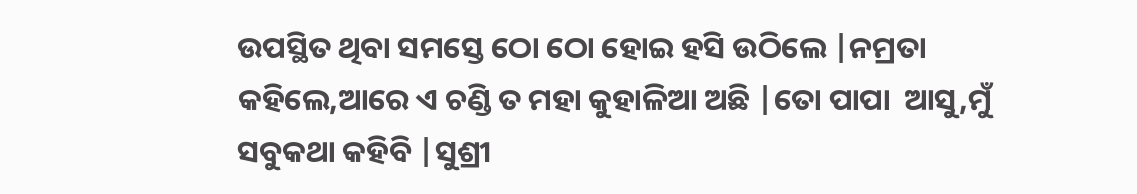ଉପସ୍ଥିତ ଥିବା ସମସ୍ତେ ଠୋ ଠୋ ହୋଇ ହସି ଉଠିଲେ |ନମ୍ରତା କହିଲେ,ଆରେ ଏ ଚଣ୍ଡି ତ ମହା କୁହାଳିଆ ଅଛି |ତୋ ପାପା  ଆସୁ,ମୁଁ ସବୁକଥା କହିବି |ସୁଶ୍ରୀ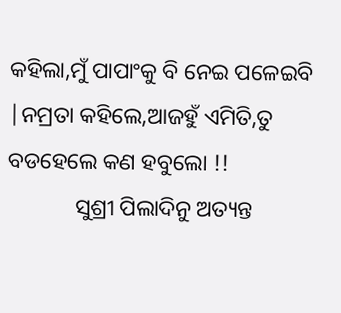କହିଲା,ମୁଁ ପାପାଂକୁ ବି ନେଇ ପଳେଇବି |ନମ୍ରତା କହିଲେ,ଆଜହୁଁ ଏମିତି,ତୁ ବଡହେଲେ କଣ ହବୁଲୋ !!
            ସୁଶ୍ରୀ ପିଲାଦିନୁ ଅତ୍ୟନ୍ତ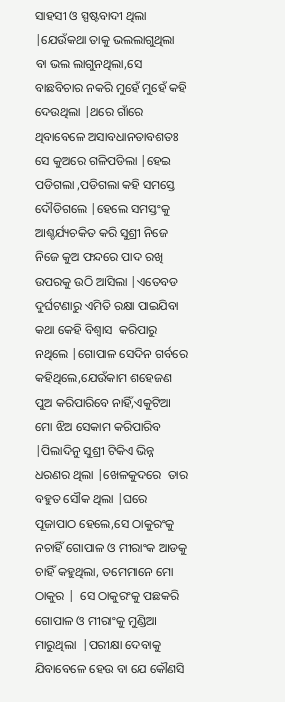ସାହସୀ ଓ ସ୍ପଷ୍ଟବାଦୀ ଥିଲା |ଯେଉଁକଥା ତାକୁ ଭଲଲାଗୁଥିଲା ବା ଭଲ ଲାଗୁନଥିଲା,ସେ ବାଛବିଚାର ନକରି ମୁହେଁ ମୁହେଁ କହି ଦେଉଥିଲା |ଥରେ ଗାଁରେ ଥିବାବେଳେ ଅସାବଧାନତାବଶତଃ ସେ କୁଅରେ ଗଳିପଡିଲା |ହେଇ ପଡିଗଲା ,ପଡିଗଲା କହି ସମସ୍ତେ ଦୌଡିଗଲେ |ହେଲେ ସମସ୍ତଂକୁ ଆଶ୍ଚର୍ଯ୍ୟଚକିତ କରି ସୁଶ୍ରୀ ନିଜେ ନିଜେ କୁଅ ଫନ୍ଦରେ ପାଦ ରଖି ଉପରକୁ ଉଠି ଆସିଲା |ଏତେବଡ ଦୁର୍ଘଟଣାରୁ ଏମିତି ରକ୍ଷା ପାଇଯିବା କଥା କେହି ବିଶ୍ୱାସ  କରିପାରୁ ନଥିଲେ |ଗୋପାଳ ସେଦିନ ଗର୍ବରେ କହିଥିଲେ,ଯେଉଁକାମ ଶହେଜଣ ପୁଅ କରିପାରିବେ ନାହିଁ,ଏକୁଟିଆ ମୋ ଝିଅ ସେକାମ କରିପାରିବ |ପିଲାଦିନୁ ସୁଶ୍ରୀ ଟିକିଏ ଭିନ୍ନ ଧରଣର ଥିଲା |ଖେଳକୁଦରେ  ତାର ବହୁତ ସୌକ ଥିଲା |ଘରେ ପୂଜାପାଠ ହେଲେ,ସେ ଠାକୁରଂକୁ ନଚାହିଁ ଗୋପାଳ ଓ ମୀରାଂକ ଆଡକୁ ଚାହିଁ କହୁଥିଲା, ତମେମାନେ ମୋ ଠାକୁର |  ସେ ଠାକୁରଂକୁ ପଛକରି ଗୋପାଳ ଓ ମୀରାଂକୁ ମୁଣ୍ଡିଆ ମାରୁଥିଲା  |ପରୀକ୍ଷା ଦେବାକୁ ଯିବାବେଳେ ହେଉ ବା ଯେ କୌଣସି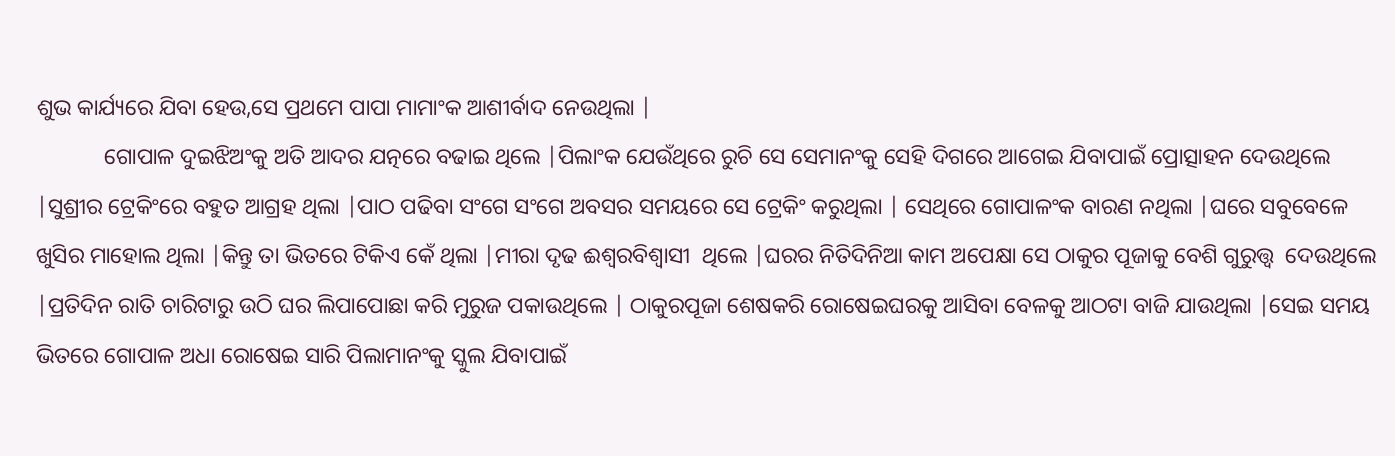ଶୁଭ କାର୍ଯ୍ୟରେ ଯିବା ହେଉ,ସେ ପ୍ରଥମେ ପାପା ମାମାଂକ ଆଶୀର୍ବାଦ ନେଉଥିଲା |
            ଗୋପାଳ ଦୁଇଝିଅଂକୁ ଅତି ଆଦର ଯତ୍ନରେ ବଢାଇ ଥିଲେ |ପିଲାଂକ ଯେଉଁଥିରେ ରୁଚି ସେ ସେମାନଂକୁ ସେହି ଦିଗରେ ଆଗେଇ ଯିବାପାଇଁ ପ୍ରୋତ୍ସାହନ ଦେଉଥିଲେ |ସୁଶ୍ରୀର ଟ୍ରେକିଂରେ ବହୁତ ଆଗ୍ରହ ଥିଲା |ପାଠ ପଢିବା ସଂଗେ ସଂଗେ ଅବସର ସମୟରେ ସେ ଟ୍ରେକିଂ କରୁଥିଲା | ସେଥିରେ ଗୋପାଳଂକ ବାରଣ ନଥିଲା |ଘରେ ସବୁବେଳେ ଖୁସିର ମାହୋଲ ଥିଲା |କିନ୍ତୁ ତା ଭିତରେ ଟିକିଏ କେଁ ଥିଲା |ମୀରା ଦୃଢ ଈଶ୍ୱରବିଶ୍ୱାସୀ  ଥିଲେ |ଘରର ନିତିଦିନିଆ କାମ ଅପେକ୍ଷା ସେ ଠାକୁର ପୂଜାକୁ ବେଶି ଗୁରୁତ୍ତ୍ୱ  ଦେଉଥିଲେ |ପ୍ରତିଦିନ ରାତି ଚାରିଟାରୁ ଉଠି ଘର ଲିପାପୋଛା କରି ମୁରୁଜ ପକାଉଥିଲେ | ଠାକୁରପୂଜା ଶେଷକରି ରୋଷେଇଘରକୁ ଆସିବା ବେଳକୁ ଆଠଟା ବାଜି ଯାଉଥିଲା |ସେଇ ସମୟ ଭିତରେ ଗୋପାଳ ଅଧା ରୋଷେଇ ସାରି ପିଲାମାନଂକୁ ସ୍କୁଲ ଯିବାପାଇଁ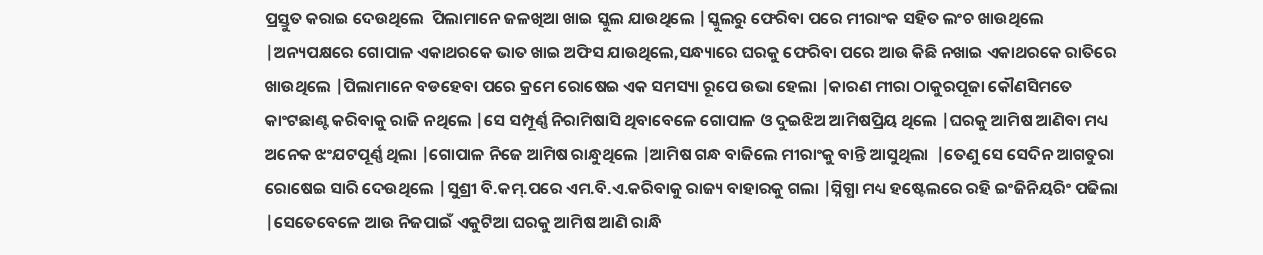ପ୍ରସ୍ତୁତ କରାଇ ଦେଉଥିଲେ  ପିଲାମାନେ ଜଳଖିଆ ଖାଇ ସ୍କୁଲ ଯାଉଥିଲେ |ସ୍କୁଲରୁ ଫେରିବା ପରେ ମୀରାଂକ ସହିତ ଲଂଚ ଖାଉଥିଲେ |ଅନ୍ୟପକ୍ଷରେ ଗୋପାଳ ଏକାଥରକେ ଭାତ ଖାଇ ଅଫିସ ଯାଉଥିଲେ,ସନ୍ଧ୍ୟାରେ ଘରକୁ ଫେରିବା ପରେ ଆଉ କିଛି ନଖାଇ ଏକାଥରକେ ରାତିରେ ଖାଉଥିଲେ |ପିଲାମାନେ ବଡହେବା ପରେ କ୍ରମେ ରୋଷେଇ ଏକ ସମସ୍ୟା ରୂପେ ଉଭା ହେଲା |କାରଣ ମୀରା ଠାକୁରପୂଜା କୌଣସିମତେ କାଂଟଛାଣ୍ଟ କରିବାକୁ ରାଜି ନଥିଲେ |ସେ ସମ୍ପୂର୍ଣ୍ଣ ନିରାମିଷାସି ଥିବାବେଳେ ଗୋପାଳ ଓ ଦୁଇଝିଅ ଆମିଷପ୍ରିୟ ଥିଲେ |ଘରକୁ ଆମିଷ ଆଣିବା ମଧ୍ୟ ଅନେକ ଝଂଯଟପୂର୍ଣ୍ଣ ଥିଲା |ଗୋପାଳ ନିଜେ ଆମିଷ ରାନ୍ଧୁଥିଲେ |ଆମିଷ ଗନ୍ଧ ବାଜିଲେ ମୀରାଂକୁ ବାନ୍ତି ଆସୁଥିଲା  |ତେଣୁ ସେ ସେଦିନ ଆଗତୁରା ରୋଷେଇ ସାରି ଦେଉଥିଲେ |ସୁଶ୍ରୀ ବି.କମ୍.ପରେ ଏମ.ବି.ଏ.କରିବାକୁ ରାଜ୍ୟ ବାହାରକୁ ଗଲା |ସ୍ନିଗ୍ଧା ମଧ୍ୟ ହଷ୍ଟେଲରେ ରହି ଇଂଜିନିୟରିଂ ପଢିଲା |ସେତେବେଳେ ଆଉ ନିଜପାଇଁ ଏକୁଟିଆ ଘରକୁ ଆମିଷ ଆଣି ରାନ୍ଧି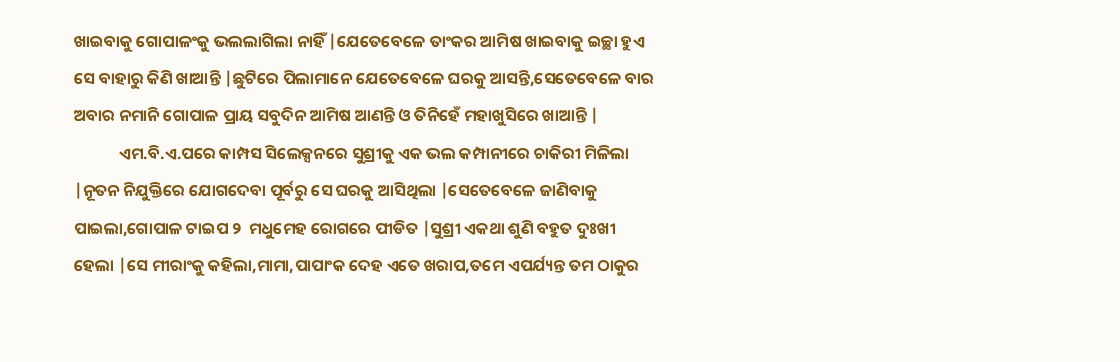ଖାଇବାକୁ ଗୋପାଳଂକୁ ଭଲଲାଗିଲା ନାହିଁ |ଯେତେବେଳେ ତାଂକର ଆମିଷ ଖାଇବାକୁ ଇଚ୍ଛା ହୁଏ ସେ ବାହାରୁ କିଣି ଖାଆନ୍ତି |ଛୁଟିରେ ପିଲାମାନେ ଯେତେବେଳେ ଘରକୁ ଆସନ୍ତି,ସେତେବେଳେ ବାର ଅବାର ନମାନି ଗୋପାଳ ପ୍ରାୟ ସବୁଦିନ ଆମିଷ ଆଣନ୍ତି ଓ ତିନିହେଁ ମହାଖୁସିରେ ଖାଆନ୍ତି |
            ଏମ.ବି.ଏ.ପରେ କାମ୍ପସ ସିଲେକ୍ସନରେ ସୁଶ୍ରୀକୁ ଏକ ଭଲ କମ୍ପାନୀରେ ଚାକିରୀ ମିଳିଲା |ନୂତନ ନିଯୁକ୍ତିରେ ଯୋଗଦେବା ପୂର୍ବରୁ ସେ ଘରକୁ ଆସିଥିଲା |ସେତେବେଳେ ଜାଣିବାକୁ ପାଇଲା,ଗୋପାଳ ଟାଇପ ୨  ମଧୁମେହ ରୋଗରେ ପୀଡିତ |ସୁଶ୍ରୀ ଏକଥା ଶୁଣି ବହୁତ ଦୁଃଖୀ ହେଲା |ସେ ମୀରାଂକୁ କହିଲା,ମାମା,ପାପାଂକ ଦେହ ଏତେ ଖରାପ,ତମେ ଏପର୍ଯ୍ୟନ୍ତ ତମ ଠାକୁର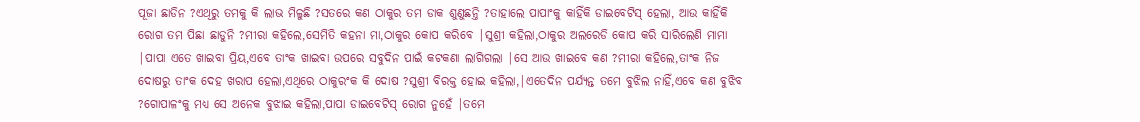ପୂଜା ଛାଡିନ ?ଏଥିରୁ ତମକୁ କି ଲାଭ ମିଳୁଛି ?ସତରେ କଣ ଠାକୁର ତମ ଡାକ ଶୁଣୁଛନ୍ତି ?ତାହାଲେ ପାପାଂକୁ କାହିଁକି ଡାଇବେଟିସ୍ ହେଲା, ଆଉ କାହିଁକି ରୋଗ ତମ ପିଛା ଛାଡୁନି ?ମୀରା କହିଲେ,ସେମିତି କହନା ମା,ଠାକୁର କୋପ କରିବେ |ସୁଶ୍ରୀ କହିଲା,ଠାକୁର ଅଲରେଡି କୋପ କରି ସାରିଲେଣି ମାମା |ପାପା ଏତେ ଖାଇବା ପ୍ରିୟ,ଏବେ ତାଂକ ଖାଇବା ଉପରେ ସବୁଦିନ ପାଇଁ କଟକଣା ଲାଗିଗଲା |ସେ ଆଉ ଖାଇବେ କଣ ?ମୀରା କହିଲେ,ତାଂକ ନିଜ ଦୋଷରୁ ତାଂକ ଦେହ ଖରାପ ହେଲା,ଏଥିରେ ଠାକୁରଂକ କି ଦୋଷ ?ସୁଶ୍ରୀ ବିରକ୍ତ ହୋଇ କହିଲା,|ଏତେଦିନ ପର୍ଯ୍ୟନ୍ତ ତମେ ବୁଝିଲ ନାହିଁ,ଏବେ କଣ ବୁଝିବ ?ଗୋପାଳଂକୁ ମଧ୍ୟ ସେ ଅନେକ ବୁଝାଇ କହିଲା,ପାପା ଡାଇବେଟିସ୍ ରୋଗ ନୁହେଁ |ତମେ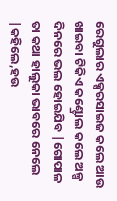ରେଗୁଲାର ଏକ୍ସରସାଇଜ କଲେ ଆଉ ଖାଇବା ଟିକିଏ କଣ୍ଟ୍ରୋଲ କଲେ ଅଳ୍ପ ଦିନରେ ଭଲ ହୋଇଯିବ |ଗୋପାଳ ତା କଥା ହାଲୁକା ଭାବରେ ନେଲେ |କହିଲେ,ହଉ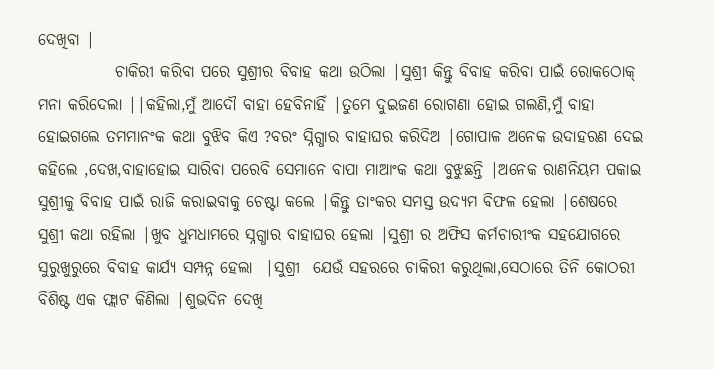ଦେଖିବା |
            ଚାକିରୀ କରିବା ପରେ ସୁଶ୍ରୀର ବିବାହ କଥା ଉଠିଲା |ସୁଶ୍ରୀ କିନ୍ତୁ ବିବାହ କରିବା ପାଇଁ ରୋକଠୋକ୍ ମନା କରିଦେଲା ||କହିଲା,ମୁଁ ଆଦୌ ବାହା ହେବିନାହିଁ |ତୁମେ ଦୁଇଜଣ ରୋଗଣା ହୋଇ ଗଲଣି,ମୁଁ ବାହା ହୋଇଗଲେ ତମମାନଂକ କଥା ବୁଝିବ କିଏ ?ବରଂ ସ୍ନିଗ୍ଧାର ବାହାଘର କରିଦିଅ |ଗୋପାଳ ଅନେକ ଉଦାହରଣ ଦେଇ କହିଲେ ,ଦେଖ,ବାହାହୋଇ ସାରିବା ପରେବି ସେମାନେ ବାପା ମାଆଂକ କଥା ବୁଝୁଛନ୍ତି |ଅନେକ ରାଣନିୟମ ପକାଇ ସୁଶ୍ରୀକୁ ବିବାହ ପାଇଁ ରାଜି କରାଇବାକୁ ଚେଷ୍ଟା କଲେ |କିନ୍ତୁ ତାଂକର ସମସ୍ତ ଉଦ୍ୟମ ବିଫଳ ହେଲା |ଶେଷରେ ସୁଶ୍ରୀ କଥା ରହିଲା |ଖୁବ ଧୁମଧାମରେ ସ୍ନଗ୍ଧାର ବାହାଘର ହେଲା |ସୁଶ୍ରୀ ର ଅଫିସ କର୍ମଚାରୀଂକ ସହଯୋଗରେ   ସୁରୁଖୁରୁରେ ବିବାହ କାର୍ଯ୍ୟ ସମ୍ପନ୍ନ ହେଲା  |ସୁଶ୍ରୀ  ଯେଉଁ ସହରରେ ଚାକିରୀ କରୁଥିଲା,ସେଠାରେ ତିନି କୋଠରୀ ବିଶିଷ୍ଟ ଏକ ଫ୍ଲାଟ କିଣିଲା |ଶୁଭଦିନ ଦେଖି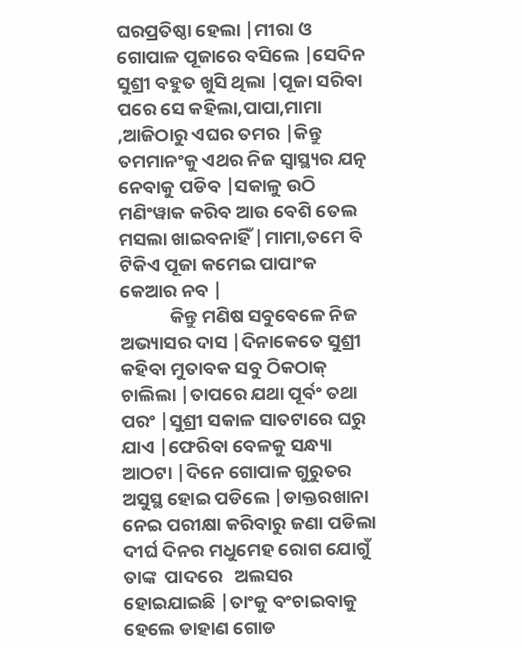ଘରପ୍ରତିଷ୍ଠା ହେଲା |ମୀରା ଓ ଗୋପାଳ ପୂଜାରେ ବସିଲେ |ସେଦିନ ସୁଶ୍ରୀ ବହୁତ ଖୁସି ଥିଲା |ପୂଜା ସରିବା ପରେ ସେ କହିଲା,ପାପା,ମାମା ,ଆଜିଠାରୁ ଏଘର ତମର |କିନ୍ତୁ ତମମାନଂକୁ ଏଥର ନିଜ ସ୍ବାସ୍ଥ୍ୟର ଯତ୍ନ ନେବାକୁ ପଡିବ |ସକାଳୁ ଉଠି ମଣିଂୱାକ କରିବ ଆଉ ବେଶି ତେଲ ମସଲା ଖାଇବନାହିଁ |ମାମା,ତମେ ବି ଟିକିଏ ପୂଜା କମେଇ ପାପାଂକ କେଆର ନବ |
            କିନ୍ତୁ ମଣିଷ ସବୁବେଳେ ନିଜ ଅଭ୍ୟାସର ଦାସ |ଦିନାକେତେ ସୁଶ୍ରୀ କହିବା ମୁତାବକ ସବୁ ଠିକଠାକ୍ ଚାଲିଲା |ତାପରେ ଯଥା ପୂର୍ବଂ ତଥା ପରଂ |ସୁଶ୍ରୀ ସକାଳ ସାତଟାରେ ଘରୁ ଯାଏ |ଫେରିବା ବେଳକୁ ସନ୍ଧ୍ୟା ଆଠଟା |ଦିନେ ଗୋପାଳ ଗୁରୁତର ଅସୁସ୍ଥ ହୋଇ ପଡିଲେ |ଡାକ୍ତରଖାନା ନେଇ ପରୀକ୍ଷା କରିବାରୁ ଜଣା ପଡିଲା ଦୀର୍ଘ ଦିନର ମଧୁମେହ ରୋଗ ଯୋଗୁଁ ତାଙ୍କ  ପାଦରେ   ଅଲସର ହୋଇଯାଇଛି |ତାଂକୁ ବଂଚାଇବାକୁ ହେଲେ ଡାହାଣ ଗୋଡ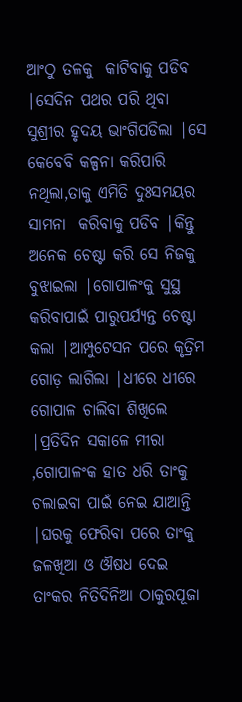ଆଂଠୁ ତଳକୁ  କାଟିବାକୁ ପଡିବ |ସେଦିନ ପଥର ପରି ଥିବା ସୁଶ୍ରୀର ହୃଦୟ ଭାଂଗିପଡିଲା |ସେ କେବେବି କଳ୍ପନା କରିପାରି ନଥିଲା,ତାକୁ ଏମିତି ଦୁଃସମୟର ସାମନା  କରିବାକୁ ପଡିବ |କିନ୍ତୁ ଅନେକ ଚେଷ୍ଟା କରି ସେ ନିଜକୁ ବୁଝାଇଲା |ଗୋପାଳଂକୁ ସୁସ୍ଥ କରିବାପାଇଁ ପାରୁପର୍ଯ୍ୟନ୍ତ ଚେଷ୍ଟା କଲା |ଆମ୍ପୁଟେସନ ପରେ କୃତ୍ରିମ ଗୋଡ଼ ଲାଗିଲା |ଧୀରେ ଧୀରେ ଗୋପାଳ ଚାଲିବା ଶିଖିଲେ |ପ୍ରତିଦିନ ସକାଳେ ମୀରା ,ଗୋପାଳଂକ ହାତ ଧରି ତାଂକୁ ଚଲାଇବା ପାଇଁ ନେଇ ଯାଆନ୍ତି |ଘରକୁ ଫେରିବା ପରେ ତାଂକୁ ଜଳଖିଆ ଓ ଔଷଧ ଦେଇ  ତାଂକର ନିତିଦିନିଆ ଠାକୁରପୂଜା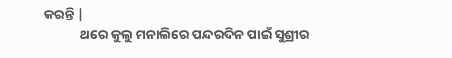କରନ୍ତି |
            ଥରେ କୁଲୁ ମନାଲିରେ ପନ୍ଦରଦିନ ପାଇଁ ସୁଶ୍ରୀର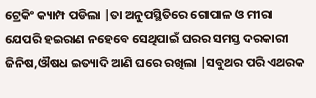ଟ୍ରେକିଂ କ୍ୟାମ୍ପ ପଡିଲା |ତା ଅନୁପସ୍ଥିତିରେ ଗୋପାଳ ଓ ମୀରା ଯେପରି ହଇରାଣ ନହେବେ ସେଥିପାଇଁ ଘରର ସମସ୍ତ ଦରକାରୀ ଜିନିଷ,ଔଷଧ ଇତ୍ୟାଦି ଆଣି ଘରେ ରଖିଲା |ସବୁଥର ପରି ଏଥରକ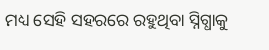ମଧ୍ୟ ସେହି ସହରରେ ରହୁଥିବା ସ୍ନିଗ୍ଧାକୁ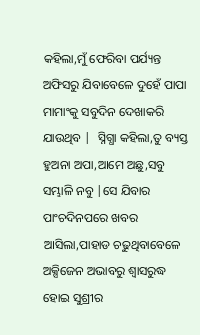କହିଲା,ମୁଁ ଫେରିବା ପର୍ଯ୍ୟନ୍ତ ଅଫିସରୁ ଯିବାବେଳେ ଦୁହେଁ ପାପା ମାମାଂକୁ ସବୁଦିନ ଦେଖାକରି ଯାଉଥିବ |  ସ୍ନିଗ୍ଧା କହିଲା,ତୁ ବ୍ୟସ୍ତ ହୁଅନା ଅପା,ଆମେ ଅଛୁ,ସବୁ ସମ୍ଭାଳି ନବୁ |ସେ ଯିବାର ପାଂଚଦିନପରେ ଖବର ଆସିଲା,ପାହାଡ ଚଢୁଥିବାବେଳେ ଅକ୍ସିଜେନ ଅଭାବରୁ ଶ୍ଵାସରୁଦ୍ଧ  ହୋଇ ସୁଶ୍ରୀର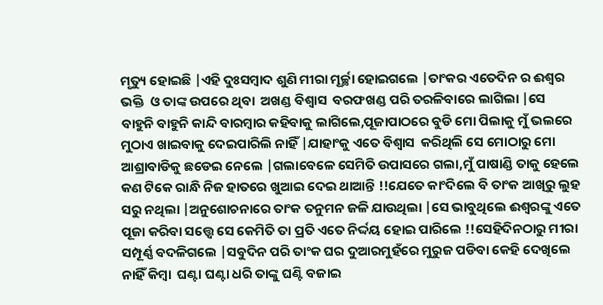ମୃତ୍ୟୁ ହୋଇଛି |ଏହି ଦୁଃସମ୍ବାଦ ଶୁଣି ମୀରା ମୂର୍ଚ୍ଛା ହୋଇଗଲେ |ତାଂକର ଏତେଦିନ ର ଈଶ୍ୱର ଭକ୍ତି  ଓ ତାଙ୍କ ଉପରେ ଥିବା  ଅଖଣ୍ଡ ବିଶ୍ୱାସ  ବରଫଖଣ୍ଡ ପରି ତରଳିବାରେ ଲାଗିଲା |ସେ ବାହୁନି ବାହୁନି କାନ୍ଦି ବାରମ୍ବାର କହିବାକୁ ଲାଗିଲେ,ପୂଜାପାଠରେ ବୁଡି ମୋ ପିଲାକୁ ମୁଁ ଭଲରେ ମୁଠାଏ ଖାଇବାକୁ ଦେଇପାରିଲି ନାହିଁ |ଯାହାଂକୁ ଏତେ ବିଶ୍ୱାସ  କରିଥିଲି ସେ ମୋଠାରୁ ମୋ ଆଶ୍ରାବାଡିକୁ ଛଡେଇ ନେଲେ |ଗଲାବେଳେ ସେମିତି ଉପାସରେ ଗଲା,ମୁଁ ପାଷାଣ୍ଡି ତାକୁ ହେଲେ କଣ ଟିକେ ରାନ୍ଧି ନିଜ ହାତରେ ଖୁଆଇ ଦେଇ ଥାଆନ୍ତି !!ଯେତେ କାଂଦିଲେ ବି ତାଂକ ଆଖିରୁ ଲୁହ ସରୁ ନଥିଲା |ଅନୁଶୋଚନାରେ ତାଂକ ତନୁମନ ଜଳି ଯାଉଥିଲା |ସେ ଭାବୁଥିଲେ ଈଶ୍ୱରଙ୍କୁ ଏତେ ପୂଜା କରିବା ସତ୍ତ୍ୱେ ସେ କେମିତି ତା ପ୍ରତି ଏତେ ନିର୍ଦ୍ଦୟ ହୋଇ ପାରିଲେ !!ସେହିଦିନଠାରୁ ମୀରା ସମ୍ପୂର୍ଣ୍ଣ ବଦଳିଗଲେ |ସବୁଦିନ ପରି ତାଂକ ଘର ଦୁଆରମୁହଁରେ ମୁରୁଜ ପଡିବା କେହି ଦେଖିଲେ ନାହିଁ କିମ୍ବା  ଘଣ୍ଟା ଘଣ୍ଟା ଧରି ତାଙ୍କୁ ଘଣ୍ଟି ବଜାଇ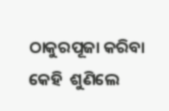ଠାକୁରପୂଜା କରିବା  କେହି  ଶୁଣିଲେ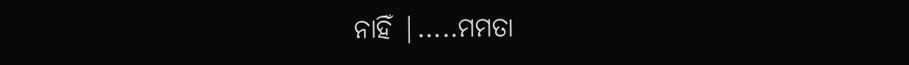ନାହିଁ |.....ମମତା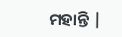ମହାନ୍ତି |